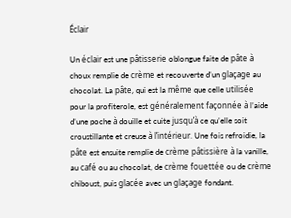Éclair

Un éclair est une pâtisserie oblongue faite de pâte à choux remplie de crème et recouverte d’un glaçage au chocolat. La pâte, qui est la même que celle utilisée pour la profiterole, est généralement façonnée à l’aide d’une poche à douille et cuite jusqu’à ce qu’elle soit croustillante et creuse à l’intérieur. Une fois refroidie, la pâte est ensuite remplie de crème pâtissière à la vanille, au café ou au chocolat, de crème fouettée ou de crème chiboust, puis glacée avec un glaçage fondant.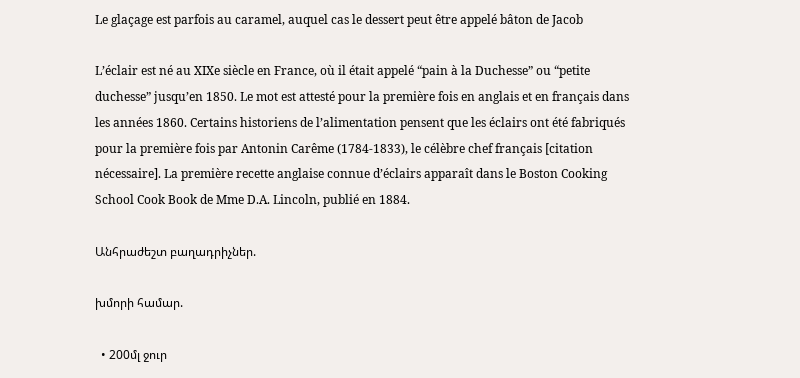Le glaçage est parfois au caramel, auquel cas le dessert peut être appelé bâton de Jacob

L’éclair est né au XIXe siècle en France, où il était appelé “pain à la Duchesse” ou “petite duchesse” jusqu’en 1850. Le mot est attesté pour la première fois en anglais et en français dans les années 1860. Certains historiens de l’alimentation pensent que les éclairs ont été fabriqués pour la première fois par Antonin Carême (1784-1833), le célèbre chef français [citation nécessaire]. La première recette anglaise connue d’éclairs apparaît dans le Boston Cooking School Cook Book de Mme D.A. Lincoln, publié en 1884.

Անհրաժեշտ բաղադրիչներ.

խմորի համար.

  • 200մլ ջուր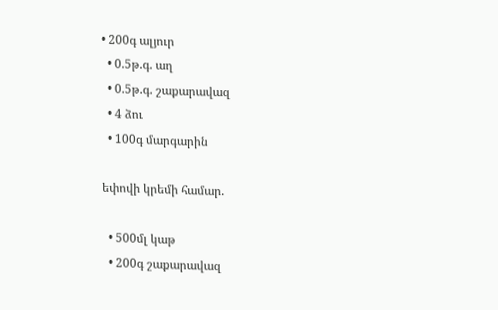• 200գ ալյուր
  • 0.5թ.գ. աղ
  • 0.5թ.գ. շաքարավազ
  • 4 ձու
  • 100գ մարգարին

եփովի կրեմի համար.

  • 500մլ կաթ
  • 200գ շաքարավազ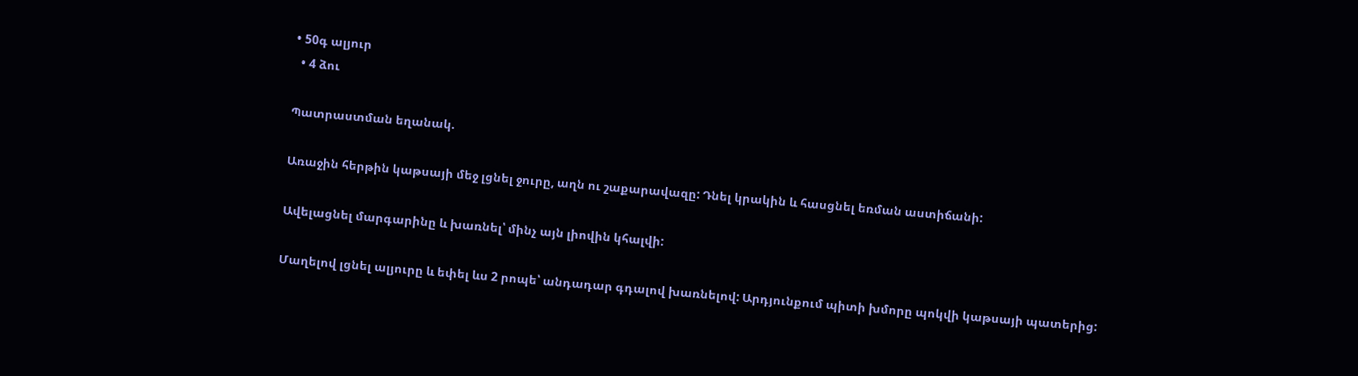• 50գ ալյուր
  • 4 ձու

Պատրաստման եղանակ.

Առաջին հերթին կաթսայի մեջ լցնել ջուրը, աղն ու շաքարավազը: Դնել կրակին և հասցնել եռման աստիճանի:

Ավելացնել մարգարինը և խառնել՝ մինչ այն լիովին կհալվի:

Մաղելով լցնել ալյուրը և եփել ևս 2 րոպե՝ անդադար գդալով խառնելով: Արդյունքում պիտի խմորը պոկվի կաթսայի պատերից: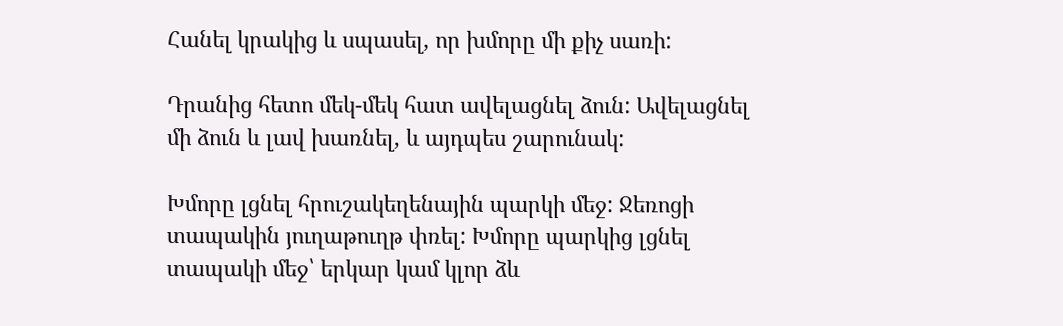Հանել կրակից և սպասել, որ խմորը մի քիչ սառի:

Դրանից հետո մեկ-մեկ հատ ավելացնել ձուն: Ավելացնել մի ձուն և լավ խառնել, և այդպես շարունակ:

Խմորը լցնել հրուշակեղենային պարկի մեջ: Ջեռոցի տապակին յուղաթուղթ փռել: Խմորը պարկից լցնել տապակի մեջ՝ երկար կամ կլոր ձև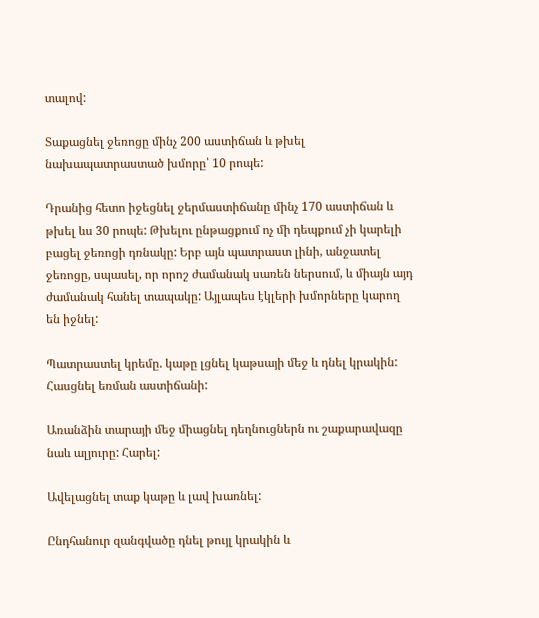տալով:

Տաքացնել ջեռոցը մինչ 200 աստիճան և թխել նախապատրաստած խմորը՝ 10 րոպե:

Դրանից հետո իջեցնել ջերմաստիճանը մինչ 170 աստիճան և թխել ևս 30 րոպե: Թխելու ընթացքում ոչ մի դեպքում չի կարելի բացել ջեռոցի դռնակը: Երբ այն պատրաստ լինի, անջատել ջեռոցը, սպասել, որ որոշ ժամանակ սառեն ներսում, և միայն այդ ժամանակ հանել տապակը: Այլապես էկլերի խմորները կարող են իջնել:

Պատրաստել կրեմը. կաթը լցնել կաթսայի մեջ և դնել կրակին: Հասցնել եռման աստիճանի:

Առանձին տարայի մեջ միացնել դեղնուցներն ու շաքարավազը նաև ալյուրը: Հարել:

Ավելացնել տաք կաթը և լավ խառնել:

Ընդհանուր զանգվածը դնել թույլ կրակին և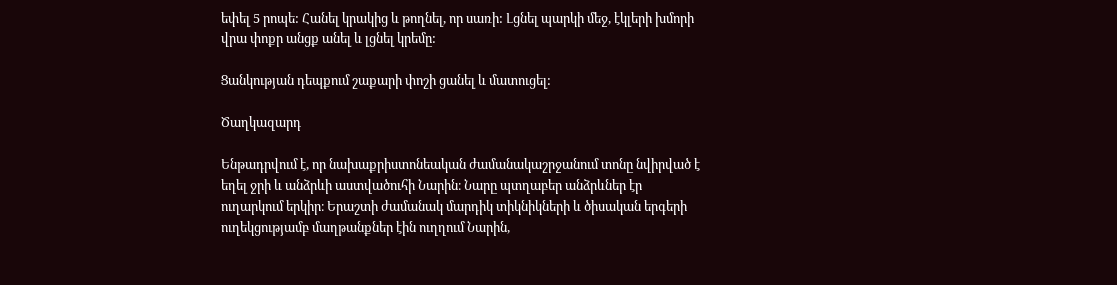եփել 5 րոպե: Հանել կրակից և թողնել, որ սառի: Լցնել պարկի մեջ, էկլերի խմորի վրա փոքր անցք անել և լցնել կրեմը:

Ցանկության դեպքում շաքարի փոշի ցանել և մատուցել:

Ծաղկազարդ

Ենթադրվում է, որ նախաքրիստոնեական ժամանակաշրջանում տոնը նվիրված է եղել ջրի և անձրևի աստվածուհի Նարին։ Նարը պտղաբեր անձրևներ էր ուղարկում երկիր։ Երաշտի ժամանակ մարդիկ տիկնիկների և ծիսական երգերի ուղեկցությամբ մաղթանքներ էին ուղղում Նարին,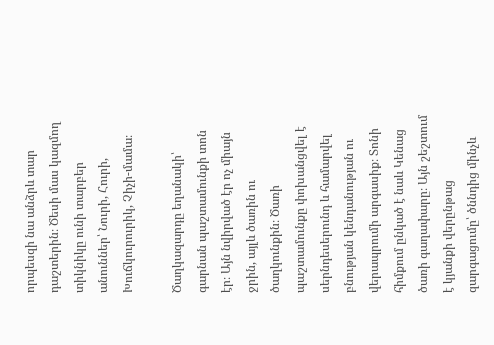որպեսզի նա անձրև տար դաշտերին։ Ծեսի մաս կազմող տիկնիկը ունի տարբեր անուններ՝ Նուրի, Հուրի, Խուճկուրուրիկ, Չիչի-մամա։

Ծաղկազարդը եղանակի՝ գարնան պաշտամունքի տոն էր։ Այն նվիրված էր ոչ միայն ջրին, այլև ծառին ու ծաղկունքին։ Ծառի պաշտամունքը փոխանցվել է սերնդեսերունդ և համարվել բնության կենդանության ու վերապրումի արգասիք։ Տոնի հիմքում ընկած է նաև Կենաց ծառի գաղափարը։ Այն շեշտում է կյանքի վերընթաց զարգացումը՝ ծննդից մինչև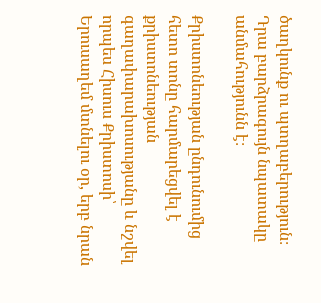ծաղկունք ու պտղաբերություն։ Դրա բարձրագույն նպատակը անմահությունն է։

Քրիստոնեության ընդունումից հետո տոնը հարմարեցվել է քրիստոնեության գաղափարախոսությանը և նշվել որպես Հիսուս Քրիստոսի՝ Երուսաղեմ մտնելու օր, երբ նրան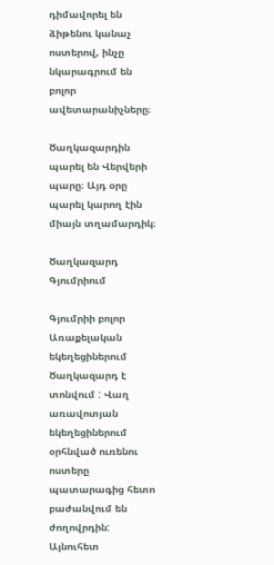դիմավորել են ձիթենու կանաչ ոստերով, ինչը նկարագրում են բոլոր ավետարանիչները։

Ծաղկազարդին պարել են Վերվերի պարը։ Այդ օրը պարել կարող էին միայն տղամարդիկ։

Ծաղկազարդ Գյումրիում

Գյումրիի բոլոր Առաքելական եկեղեցիներում Ծաղկազարդ է տոնվում : Վաղ առավոտյան եկեղեցիներում օրհնված ուռենու ոստերը պատարագից հետո բաժանվում են ժողովրդին: Այնուհետ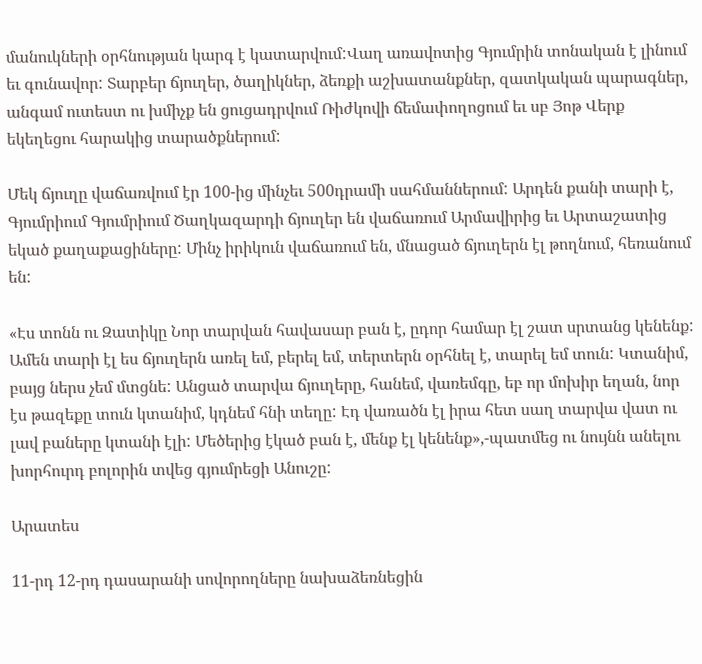մանուկների օրհնության կարգ է կատարվում:Վաղ առավոտից Գյումրին տոնական է լինում եւ գունավոր: Տարբեր ճյուղեր, ծաղիկներ, ձեռքի աշխատանքներ, զատկական պարագներ, անգամ ուտեստ ու խմիչք են ցուցադրվում Ռիժկովի ճեմափողոցում եւ սբ Յոթ Վերք եկեղեցու հարակից տարածքներում:

Մեկ ճյուղը վաճառվում էր 100-ից մինչեւ 500դրամի սահմաններում: Արդեն քանի տարի է, Գյումրիում Գյումրիում Ծաղկազարդի ճյուղեր են վաճառում Արմավիրից եւ Արտաշատից եկած քաղաքացիները: Մինչ իրիկուն վաճառում են, մնացած ճյուղերն էլ թողնում, հեռանում են:

«Էս տոնն ու Զատիկը Նոր տարվան հավասար բան է, ըդոր համար էլ շատ սրտանց կենենք: Ամեն տարի էլ ես ճյուղերն առել եմ, բերել եմ, տերտերն օրհնել է, տարել եմ տուն: Կտանիմ, բայց ներս չեմ մտցնե: Անցած տարվա ճյուղերը, հանեմ, վառեմգը, եբ որ մոխիր եղան, նոր էս թազեքը տուն կտանիմ, կդնեմ հնի տեղը: Էդ վառածն էլ իրա հետ սաղ տարվա վատ ու լավ բաները կտանի էլի: Մեծերից էկած բան է, մենք էլ կենենք»,-պատմեց ու նույնն անելու խորհուրդ բոլորին տվեց գյումրեցի Անուշը:

Արատես

11-րդ 12-րդ դասարանի սովորողները նախաձեռնեցին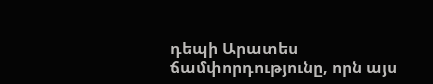դեպի Արատես ճամփորդությունը, որն այս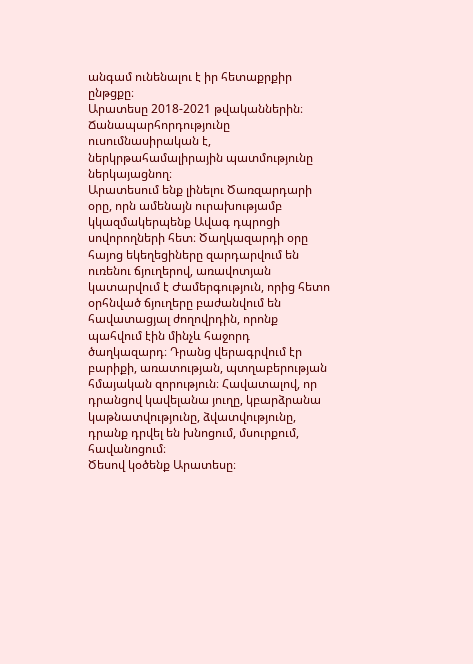անգամ ունենալու է իր հետաքրքիր ընթցքը։
Արատեսը 2018-2021 թվականներին։ Ճանապարհորդությունը ուսումնասիրական է, ներկրթահամալիրային պատմությունը ներկայացնող։
Արատեսում ենք լինելու Ծառզարդարի օրը, որն ամենայն ուրախությամբ կկազմակերպենք Ավագ դպրոցի սովորողների հետ։ Ծաղկազարդի օրը հայոց եկեղեցիները զարդարվում են ուռենու ճյուղերով, առավոտյան կատարվում է Ժամերգություն, որից հետո օրհնված ճյուղերը բաժանվում են հավատացյալ ժողովրդին, որոնք պահվում էին մինչև հաջորդ ծաղկազարդ։ Դրանց վերագրվում էր բարիքի, առատության, պտղաբերության հմայական զորություն։ Հավատալով, որ դրանցով կավելանա յուղը, կբարձրանա կաթնատվությունը, ձվատվությունը, դրանք դրվել են խնոցում, մսուրքում, հավանոցում։
Ծեսով կօծենք Արատեսը։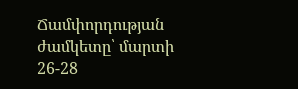Ճամփորդության ժամկետը՝ մարտի 26-28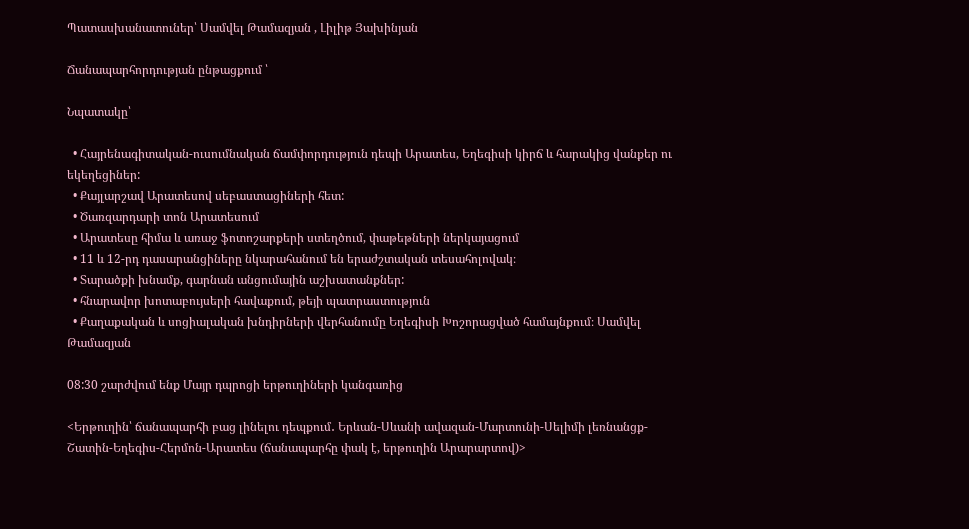Պատասխանատուներ՝ Սամվել Թամազյան , Լիլիթ Յախինյան

Ճանապարհորդության ընթացքում ՝

Նպատակը՝

  • Հայրենագիտական-ուսումնական ճամփորդություն դեպի Արատես, Եղեգիսի կիրճ և հարակից վանքեր ու եկեղեցիներ:
  • Քայլարշավ Արատեսով սեբաստացիների հետ:
  • Ծառզարդարի տոն Արատեսում
  • Արատեսը հիմա և առաջ ֆոտոշարքերի ստեղծում, փաթեթների ներկայացում
  • 11 և 12-րդ դասարանցիները նկարահանում են երաժշտական տեսահոլովակ։
  • Տարածքի խնամք, գարնան անցումային աշխատանքներ:
  • հնարավոր խոտաբույսերի հավաքում, թեյի պատրաստություն
  • Քաղաքական և սոցիալական խնդիրների վերհանումը Եղեգիսի Խոշորացված համայնքում։ Սամվել Թամազյան

08:30 շարժվում ենք Մայր դպրոցի երթուղիների կանգառից

<Երթուղին՝ ճանապարհի բաց լինելու դեպքում․ Երևան-Սևանի ավազան-Մարտունի-Սելիմի լեռնանցք-Շատին-Եղեգիս-Հերմոն-Արատես (ճանապարհը փակ է, երթուղին Արարարտով)>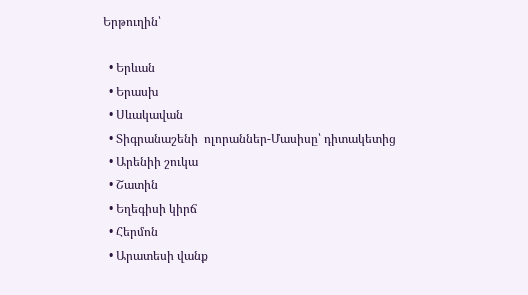Երթուղին՝

  • Երևան
  • Երասխ
  • Սևակավան
  • Տիգրանաշենի  ոլորաններ-Մասիսը՝ դիտակետից
  • Արենիի շուկա
  • Շատին
  • Եղեգիսի կիրճ
  • Հերմոն
  • Արատեսի վանք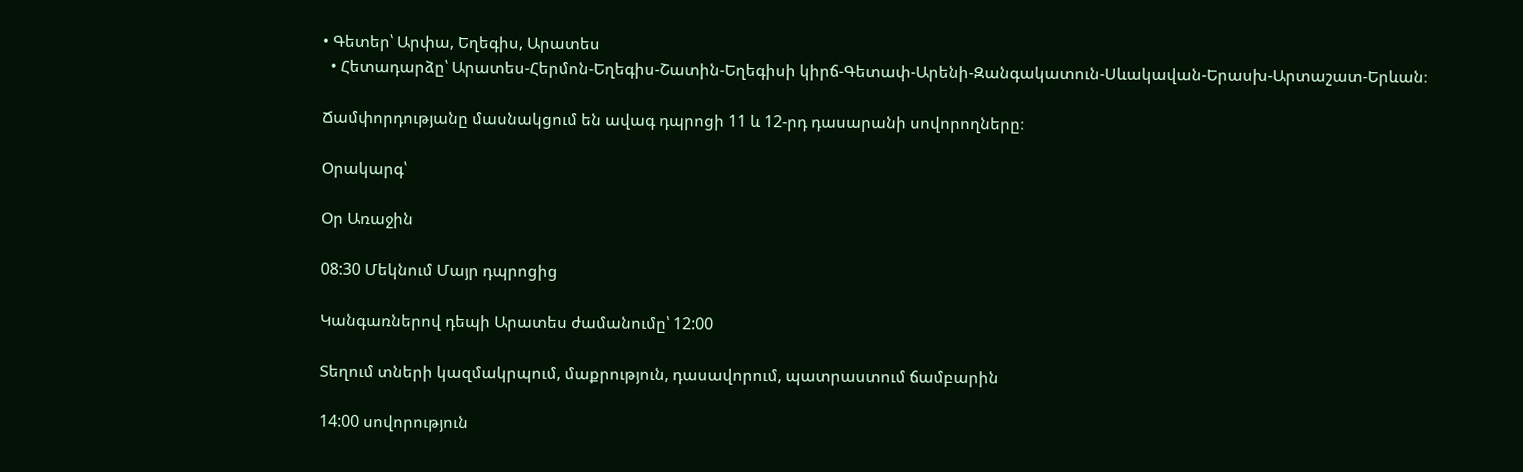• Գետեր՝ Արփա, Եղեգիս, Արատես
  • Հետադարձը՝ Արատես-Հերմոն-Եղեգիս-Շատին-Եղեգիսի կիրճ-Գետափ-Արենի-Զանգակատուն-Սևակավան-Երասխ-Արտաշատ-Երևան։

Ճամփորդությանը մասնակցում են ավագ դպրոցի 11 և 12-րդ դասարանի սովորողները։

Օրակարգ՝

Օր Առաջին

08:30 Մեկնում Մայր դպրոցից

Կանգառներով դեպի Արատես ժամանումը՝ 12:00

Տեղում տների կազմակրպում, մաքրություն, դասավորում, պատրաստում ճամբարին

14:00 սովորություն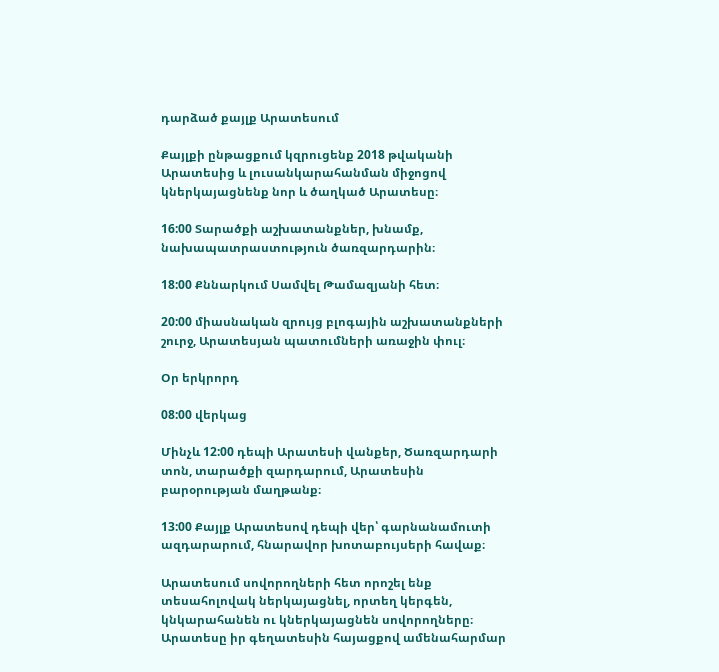դարձած քայլք Արատեսում

Քայլքի ընթացքում կզրուցենք 2018 թվականի Արատեսից և լուսանկարահանման միջոցով կներկայացնենք նոր և ծաղկած Արատեսը։

16:00 Տարածքի աշխատանքներ, խնամք, նախապատրաստություն ծառզարդարին։

18:00 Քննարկում Սամվել Թամազյանի հետ։

20:00 միասնական զրույց բլոգային աշխատանքների շուրջ, Արատեսյան պատումների առաջին փուլ։

Օր երկրորդ

08:00 վերկաց

Մինչև 12:00 դեպի Արատեսի վանքեր, Ծառզարդարի տոն, տարածքի զարդարում, Արատեսին բարօրության մաղթանք։

13:00 Քայլք Արատեսով դեպի վեր՝ գարնանամուտի ազդարարում, հնարավոր խոտաբույսերի հավաք։

Արատեսում սովորողների հետ որոշել ենք տեսահոլովակ ներկայացնել, որտեղ կերգեն, կնկարահանեն ու կներկայացնեն սովորողները։ Արատեսը իր գեղատեսին հայացքով ամենահարմար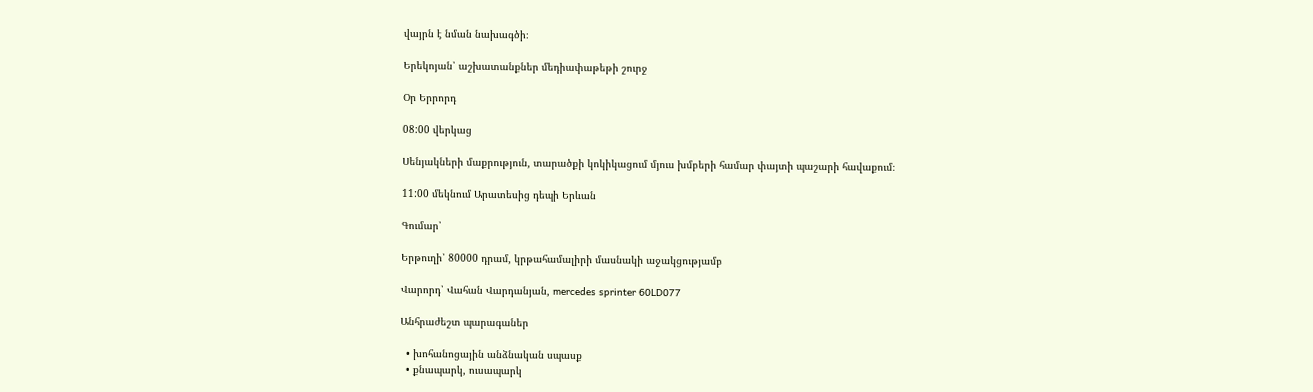վայրն է նման նախագծի։

Երեկոյան՝ աշխատանքներ մեդիափաթեթի շուրջ

Օր Երրորդ

08:00 վերկաց

Սենյակների մաքրություն, տարածքի կոկիկացում մյուս խմբերի համար փայտի պաշարի հավաքում։

11:00 մեկնում Արատեսից դեպի Երևան

Գումար՝

Երթուղի՝ 80000 դրամ, կրթահամալիրի մասնակի աջակցությամբ

Վարորդ՝ Վահան Վարդանյան, mercedes sprinter 60LD077

Անհրաժեշտ պարագաներ

  • խոհանոցային անձնական սպասք
  • քնապարկ, ուսապարկ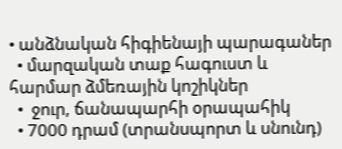• անձնական հիգիենայի պարագաներ
  • մարզական տաք հագուստ և հարմար ձմեռային կոշիկներ
  •  ջուր, ճանապարհի օրապահիկ
  • 7000 դրամ (տրանսպորտ և սնունդ)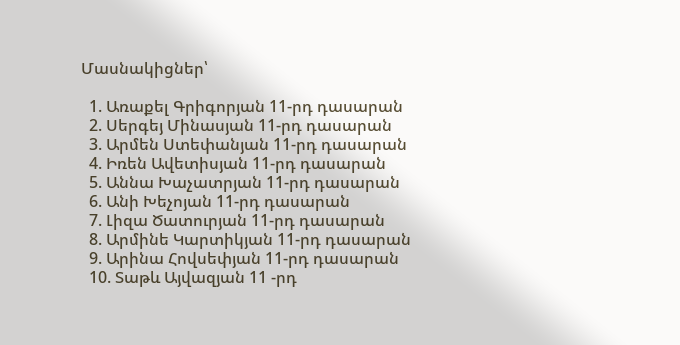Մասնակիցներ՝

  1. Առաքել Գրիգորյան 11-րդ դասարան
  2. Սերգեյ Մինասյան 11-րդ դասարան
  3. Արմեն Ստեփանյան 11-րդ դասարան
  4. Իռեն Ավետիսյան 11-րդ դասարան
  5. Աննա Խաչատրյան 11-րդ դասարան
  6. Անի Խեչոյան 11-րդ դասարան
  7. Լիզա Ծատուրյան 11-րդ դասարան
  8. Արմինե Կարտիկյան 11-րդ դասարան
  9. Արինա Հովսեփյան 11-րդ դասարան
  10. Տաթև Այվազյան 11 -րդ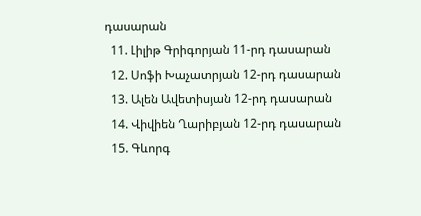դասարան
  11. Լիլիթ Գրիգորյան 11-րդ դասարան
  12. Սոֆի Խաչատրյան 12-րդ դասարան
  13. Ալեն Ավետիսյան 12-րդ դասարան
  14. Վիվիեն Ղարիբյան 12-րդ դասարան
  15. Գևորգ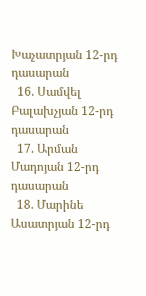Խաչատրյան 12-րդ դասարան
  16. Սամվել Բալախչյան 12-րդ դասարան
  17. Արման Մադոյան 12-րդ դասարան
  18. Մարինե Ասատրյան 12-րդ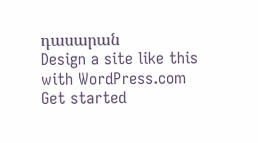դասարան
Design a site like this with WordPress.com
Get started